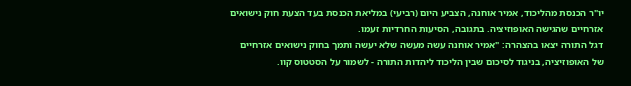יו"ר הכנסת מהליכוד, אמיר אוחנה, הצביע היום (רביעי) במליאת הכנסת בעד הצעת חוק נישואים אזרחיים שהגישה האופוזיציה. בתגובה, הסיעות החרדיות זעמו.
דגל התורה יצאו בהצהרה: "אמיר אוחנה עשה מעשה שלא יעשה ותמך בחוק נישואים אזרחיים של האופוזיציה, בניגוד לסיכום שבין הליכוד ליהדות התורה - לשמור על הסטטוס קוו.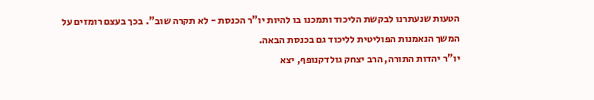הטעות שנעתרנו לבקשת הליכוד ותמכנו בו להיות יו"ר הכנסת - לא תקרה שוב". בכך בעצם רומזים על המשך הנאמנות הפוליטית לליכוד גם בכנסת הבאה.
יו"ר יהדות התורה, הרב יצחק גולדקנופף, יצא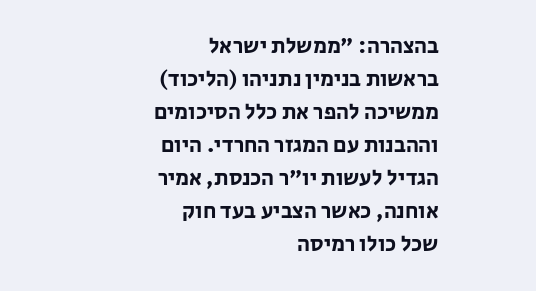בהצהרה: "ממשלת ישראל בראשות בנימין נתניהו (הליכוד) ממשיכה להפר את כלל הסיכומים וההבנות עם המגזר החרדי. היום הגדיל לעשות יו"ר הכנסת, אמיר אוחנה, כאשר הצביע בעד חוק שכל כולו רמיסה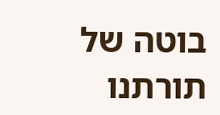בוטה של תורתנו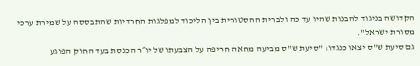הקדושה בניגוד להבנות שהיו עד כה ולברית ההסטורית בין הליכוד למפלגות החרדיות שהתבססה על שמירת ערכי מסורת ישראל".
גם סיעת ש"ס יצאו כנגדו: "סיעת ש"ס מביעה מחאה חריפה על הצבעתו של יו״ר הכנסת בעד החוק הפוגע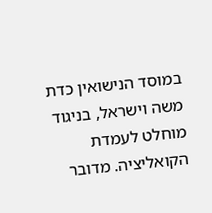במוסד הנישואין כדת משה וישראל, בניגוד מוחלט לעמדת הקואליציה. מדובר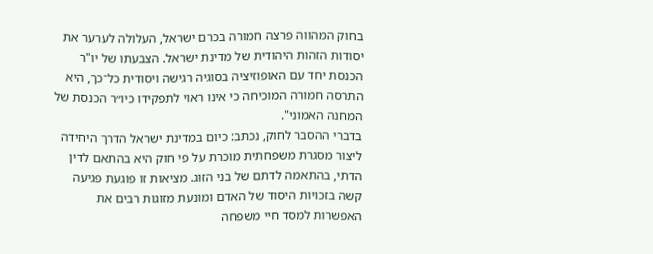בחוק המהווה פרצה חמורה בכרם ישראל, העלולה לערער את יסודות הזהות היהודית של מדינת ישראל. הצבעתו של יו"ר הכנסת יחד עם האופוזיציה בסוגיה רגישה ויסודית כל־כך, היא התרסה חמורה המוכיחה כי אינו ראוי לתפקידו כיו״ר הכנסת של המחנה האמוני".
בדברי ההסבר לחוק, נכתב: כיום במדינת ישראל הדרך היחידה ליצור מסגרת משפחתית מוכרת על פי חוק היא בהתאם לדין הדתי, בהתאמה לדתם של בני הזוג. מציאות זו פוגעת פגיעה קשה בזכויות היסוד של האדם ומונעת מזוגות רבים את האפשרות למסד חיי משפחה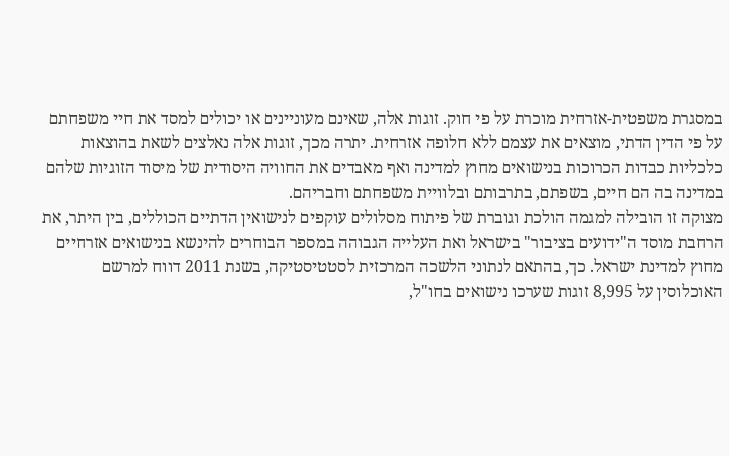במסגרת משפטית-אזרחית מוכרת על פי חוק. זוגות אלה, שאינם מעוניינים או יכולים למסד את חיי משפחתם על פי הדין הדתי, מוצאים את עצמם ללא חלופה אזרחית. יתרה מכך, זוגות אלה נאלצים לשאת בהוצאות כלכליות כבדות הכרוכות בנישואים מחוץ למדינה ואף מאבדים את החוויה היסודית של מיסוד הזוגיות שלהם במדינה בה הם חיים, בשפתם, בתרבותם ובלוויית משפחתם וחבריהם.
מצוקה זו הובילה למגמה הולכת וגוברת של פיתוח מסלולים עוקפים לנישואין הדתיים הכוללים, בין היתר, את הרחבת מוסד ה"ידועים בציבור" בישראל ואת העלייה הגבוהה במספר הבוחרים להינשא בנישואים אזרחיים מחוץ למדינת ישראל. כך, בהתאם לנתוני הלשכה המרכזית לסטטיסטיקה, בשנת 2011 דווח למרשם האוכלוסין על 8,995 זוגות שערכו נישואים בחו"ל,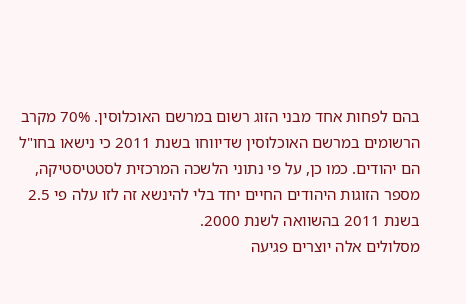בהם לפחות אחד מבני הזוג רשום במרשם האוכלוסין. 70% מקרב הרשומים במרשם האוכלוסין שדיווחו בשנת 2011 כי נישאו בחו"ל הם יהודים. כמו כן, על פי נתוני הלשכה המרכזית לסטטיסטיקה, מספר הזוגות היהודים החיים יחד בלי להינשא זה לזו עלה פי 2.5 בשנת 2011 בהשוואה לשנת 2000.
מסלולים אלה יוצרים פגיעה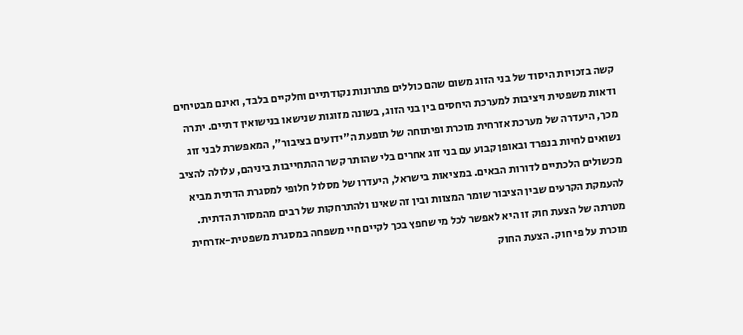קשה בזכויות היסוד של בני הזוג משום שהם כוללים פתרונות נקודתיים וחלקיים בלבד, ואינם מבטיחים ודאות משפטית ויציבות למערכת היחסים בין בני הזוג, בשונה מזוגות שנישאו בנישואין דתיים. יתרה מכך, היעדרה של מערכת אזרחית מוכרת ופיתוחה של תופעת ה"ידועים בציבור", המאפשרת לבני זוג נשואים לחיות בנפרד ובאופן קבוע עם בני זוג אחרים בלי שהותר קשר ההתחייבות ביניהם, עלולה להציב מכשולים הלכתיים לדורות הבאים. במציאות בישראל, היעדרו של מסלול חלופי למסגרת הדתית מביא להעמקת הקרעים שבין הציבור שומר המצוות ובין זה שאינו ולהתרחקות של רבים מהמסורת הדתית.
מטרתה של הצעת חוק זו היא לאפשר לכל מי שחפץ בכך לקיים חיי משפחה במסגרת משפטית-אזרחית מוכרת על פי חוק. הצעת החוק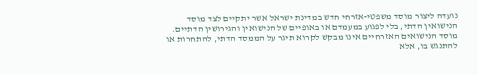נועדה ליצור מוסד משפטי-אזרחי חדש במדינת ישראל אשר יתקיים לצד מוסד הנישואין הדתי, בלי לפגוע במעמדם או באופיים של הנישואין והגירושין הדתיים.
מוסד הנישואים האזרחיים אינו מבקש לקרוא תיגר על הממסד הדתי, להתחרות או להתנגש בו, אלא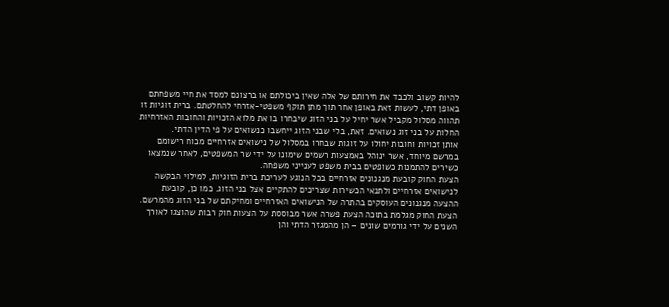להיות קשוב ולכבד את חירותם של אלה שאין ביכולתם או ברצונם למסד את חיי משפחתם באופן דתי, לעשות זאת באופן אחר תוך מתן תוקף משפטי-אזרחי להחלטתם. ברית זוגיות זו תהווה מסלול מקביל אשר יחיל על בני הזוג שיבחרו בו את מלוא הזכויות והחובות האזרחיות החלות על בני זוג נשואים. זאת, בלי שבני הזוג ייחשבו כנשואים על פי הדין הדתי.
אותן זכויות וחובות יחולו על זוגות שבחרו במסלול של נישואים אזרחיים מכוח רישומם במרשם מיוחד, אשר ינוהל באמצעות רשמים שימונו על ידי שר המשפטים, לאחר שנמצאו כשירים להתמנות כשופטים בבית משפט לענייני משפחה.
הצעת החוק קובעת מנגנונים אזרחיים בכל הנוגע לעריכת ברית הזוגיות, למילוי הבקשה לנישואים אזרחיים ולתנאי הכשירות שצריכים להתקיים אצל בני הזוג. כמו כן, קובעת ההצעה מנגנונים העוסקים בהתרה של הנישואים האזרחיים ומחיקתם של בני הזוג מהמרשם.
הצעת החוק מגלמת בתוכה הצעת פשרה אשר מבוססת על הצעות חוק רבות שהוצגו לאורך השנים על ידי גורמים שונים – הן מהמגזר הדתי והן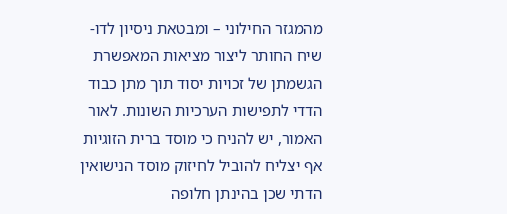מהמגזר החילוני – ומבטאת ניסיון לדו-שיח החותר ליצור מציאות המאפשרת הגשמתן של זכויות יסוד תוך מתן כבוד הדדי לתפישות הערכיות השונות. לאור האמור, יש להניח כי מוסד ברית הזוגיות אף יצליח להוביל לחיזוק מוסד הנישואין הדתי שכן בהינתן חלופה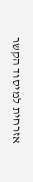אזרחית למיסוד הקשר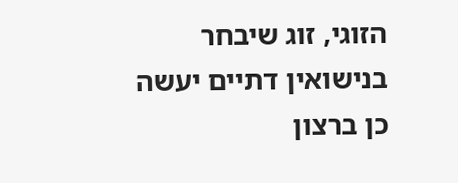הזוגי, זוג שיבחר בנישואין דתיים יעשה כן ברצון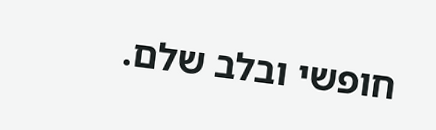חופשי ובלב שלם.